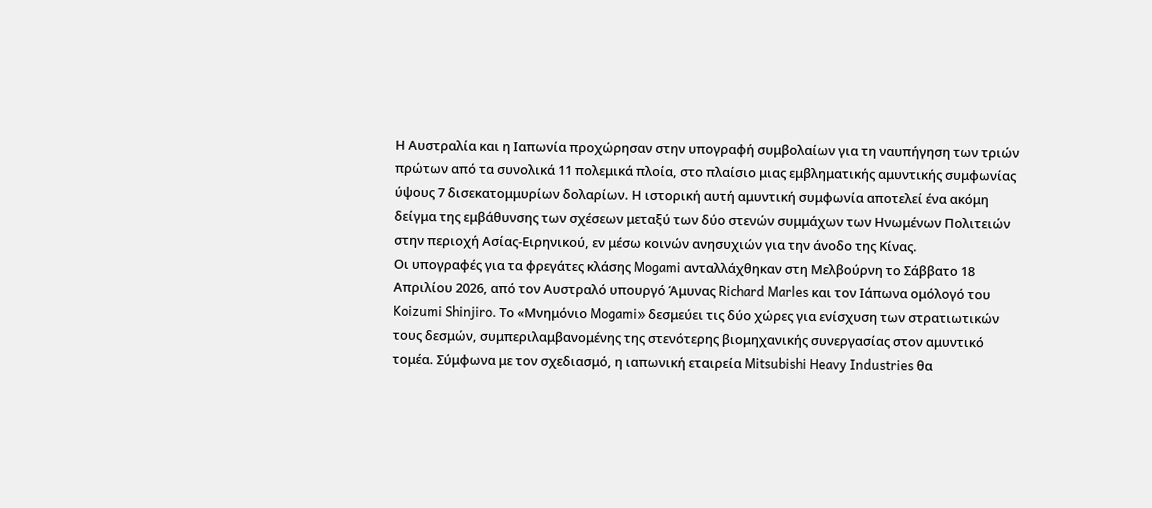Η Αυστραλία και η Ιαπωνία προχώρησαν στην υπογραφή συμβολαίων για τη ναυπήγηση των τριών πρώτων από τα συνολικά 11 πολεμικά πλοία, στο πλαίσιο μιας εμβληματικής αμυντικής συμφωνίας ύψους 7 δισεκατομμυρίων δολαρίων. Η ιστορική αυτή αμυντική συμφωνία αποτελεί ένα ακόμη δείγμα της εμβάθυνσης των σχέσεων μεταξύ των δύο στενών συμμάχων των Ηνωμένων Πολιτειών στην περιοχή Ασίας-Ειρηνικού, εν μέσω κοινών ανησυχιών για την άνοδο της Κίνας.
Οι υπογραφές για τα φρεγάτες κλάσης Mogami ανταλλάχθηκαν στη Μελβούρνη το Σάββατο 18 Απριλίου 2026, από τον Αυστραλό υπουργό Άμυνας Richard Marles και τον Ιάπωνα ομόλογό του Koizumi Shinjiro. Το «Μνημόνιο Mogami» δεσμεύει τις δύο χώρες για ενίσχυση των στρατιωτικών τους δεσμών, συμπεριλαμβανομένης της στενότερης βιομηχανικής συνεργασίας στον αμυντικό τομέα. Σύμφωνα με τον σχεδιασμό, η ιαπωνική εταιρεία Mitsubishi Heavy Industries θα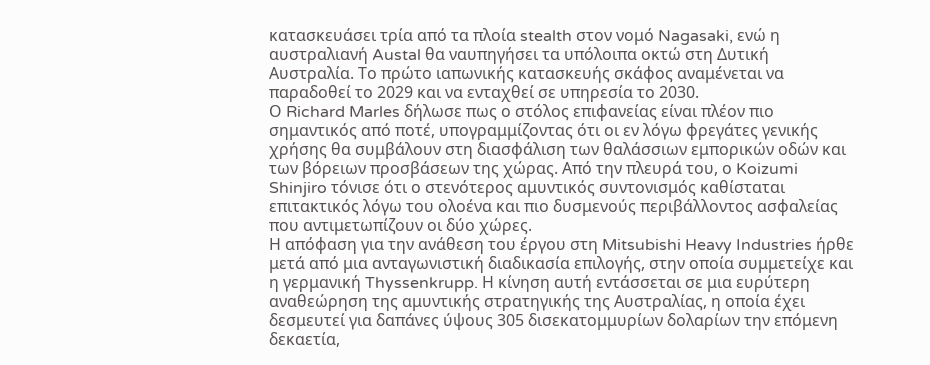κατασκευάσει τρία από τα πλοία stealth στον νομό Nagasaki, ενώ η αυστραλιανή Austal θα ναυπηγήσει τα υπόλοιπα οκτώ στη Δυτική Αυστραλία. Το πρώτο ιαπωνικής κατασκευής σκάφος αναμένεται να παραδοθεί το 2029 και να ενταχθεί σε υπηρεσία το 2030.
Ο Richard Marles δήλωσε πως ο στόλος επιφανείας είναι πλέον πιο σημαντικός από ποτέ, υπογραμμίζοντας ότι οι εν λόγω φρεγάτες γενικής χρήσης θα συμβάλουν στη διασφάλιση των θαλάσσιων εμπορικών οδών και των βόρειων προσβάσεων της χώρας. Από την πλευρά του, ο Koizumi Shinjiro τόνισε ότι ο στενότερος αμυντικός συντονισμός καθίσταται επιτακτικός λόγω του ολοένα και πιο δυσμενούς περιβάλλοντος ασφαλείας που αντιμετωπίζουν οι δύο χώρες.
Η απόφαση για την ανάθεση του έργου στη Mitsubishi Heavy Industries ήρθε μετά από μια ανταγωνιστική διαδικασία επιλογής, στην οποία συμμετείχε και η γερμανική Thyssenkrupp. Η κίνηση αυτή εντάσσεται σε μια ευρύτερη αναθεώρηση της αμυντικής στρατηγικής της Αυστραλίας, η οποία έχει δεσμευτεί για δαπάνες ύψους 305 δισεκατομμυρίων δολαρίων την επόμενη δεκαετία,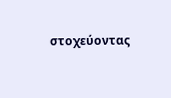στοχεύοντας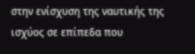στην ενίσχυση της ναυτικής της ισχύος σε επίπεδα που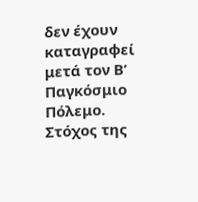δεν έχουν καταγραφεί μετά τον Β’ Παγκόσμιο Πόλεμο. Στόχος της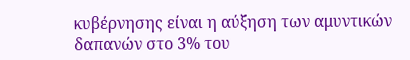κυβέρνησης είναι η αύξηση των αμυντικών δαπανών στο 3% του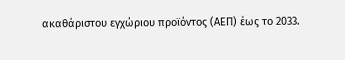ακαθάριστου εγχώριου προϊόντος (ΑΕΠ) έως το 2033.